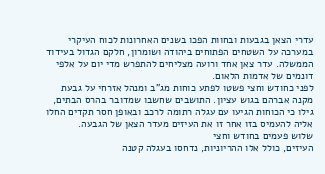עדרי הצאן בגבעות ובחוות הפכו בשנים האחרונות לכוח העיקרי במערכה על השטחים הפתוחים ביהודה ושומרון, חלקם הגדול בעידוד הממשלה. עדר צאן אחד ורועה מצליחים להתפרש מדי יום על אלפי דונמים של אדמות הלאום.
לפני כחודש וחצי פשטו לפתע כוחות מג"ב ומנהל אזרחי על גבעת מקנה אברהם בגוש עציון. התושבים שחשבו שמדובר בהרס הבתים, גילו כי הכוחות הגיעו עם עגלה רתומה לרכב ובאופן חסר תקדים החלו אליה להעמיס בזו אחר זו את העיזים מעדר הצאן של הגבעה.
שלוש פעמים בחודש וחצי
העיזים, כולל אלו ההריוניות, נדחסו בעגלה קטנה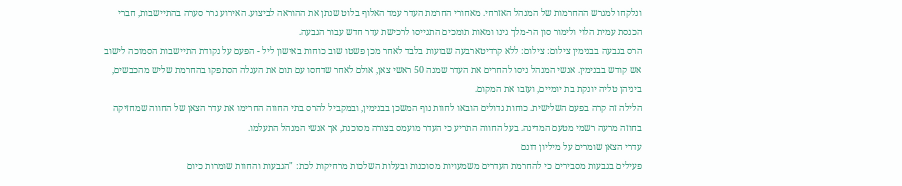ונלקחו למגרש ההחרמות של המנהל האזרחי. מאחורי החרמת העדר עמד האלוף בלוט שנתן את ההוראה לביצוע. האירוע גרר סערה בהתיישבות, חברי הכנסת עמית הלוי ולימור סון הר-מלך גינו ומאות תומכים התגייסו לרכישת עדר חדש עבור הגבעה.
הרס בגבעה בבנימין צילום: צילום: ללא קרדיטארבעה שבועות בלבד לאחר מכן פשטו שוב כוחות באישון ליל - הפעם על נקודת התיישבות הסמוכה לישוב אש קודש בבנימין. אנשי המנהל ניסו להחרים את העדר שמנה 50 ראשי צאן, אולם לאחר שדחסו עם תום את העגלה הסתפקו בהחרמת שליש מהכבשים, ביניהן טליה יונקת בת יומיים, ועזבו את המקום.
הלילה זה קרה בפעם השלישית. כוחות גדולים הובאו לחוות נוף המשכן בבנימין, ובמקביל להרס בתי החווה החרימו את עדר הצאן של החווה שמחזיקה בחוזה מרעה רשמי מטעם המדינה. בעל החווה התריע כי העדר מועמס בצורה מסוכנת, אך אנשי המנהל התעלמו.
עדרי הצאן שומרים על מיליון דונם
פעילים בגבעות מסבירים כי להחרמת העדרים משמעויות מסוכנות ובעלות השלכות מרחיקות לכת: "הגבעות והחוות שומרות כיום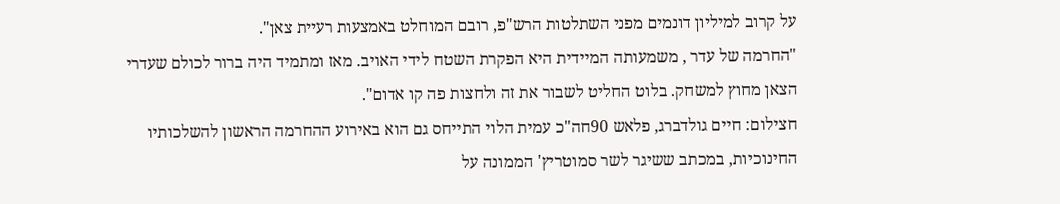על קרוב למיליון דונמים מפני השתלטות הרש"פ, רובם המוחלט באמצעות רעיית צאן".
"החרמה של עדר , משמעותה המיידית היא הפקרת השטח לידי האויב. מאז ומתמיד היה ברור לכולם שעדרי הצאן מחוץ למשחק. בלוט החליט לשבור את זה ולחצות פה קו אדום".
חצילום: חיים גולדברג, פלאש 90חה"כ עמית הלוי התייחס גם הוא באירוע ההחרמה הראשון להשלכותיו החינוכיות, במכתב ששיגר לשר סמוטריץ' הממונה על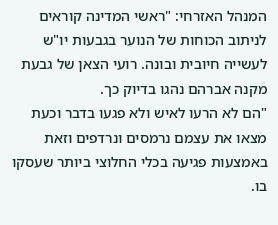המנהל האזרחי: "ראשי המדינה קוראים לניתוב הכוחות של הנוער בגבעות יו"ש לעשייה חיובית ובונה. רועי הצאן של גבעת מקנה אברהם נהגו בדיוק כך.
"הם לא הרעו לאיש ולא פגעו בדבר וכעת מצאו את עצמם נרמסים ונרדפים וזאת באמצעות פגיעה בכלי החלוצי ביותר שעסקו בו.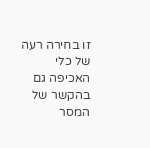זו בחירה רעה של כלי האכיפה גם בהקשר של המסר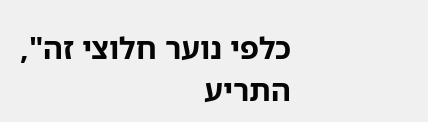כלפי נוער חלוצי זה", התריע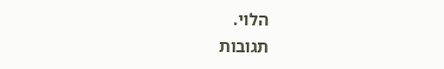הלוי.
תגובות